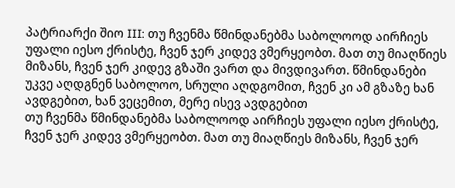პატრიარქი შიო III: თუ ჩვენმა წმინდანებმა საბოლოოდ აირჩიეს უფალი იესო ქრისტე, ჩვენ ჯერ კიდევ ვმერყეობთ. მათ თუ მიაღწიეს მიზანს, ჩვენ ჯერ კიდევ გზაში ვართ და მივდივართ. წმინდანები უკვე აღდგნენ საბოლოო, სრული აღდგომით, ჩვენ კი ამ გზაზე ხან ავდგებით, ხან ვეცემით, მერე ისევ ავდგებით
თუ ჩვენმა წმინდანებმა საბოლოოდ აირჩიეს უფალი იესო ქრისტე, ჩვენ ჯერ კიდევ ვმერყეობთ. მათ თუ მიაღწიეს მიზანს, ჩვენ ჯერ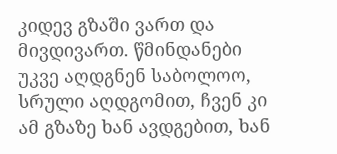კიდევ გზაში ვართ და მივდივართ. წმინდანები უკვე აღდგნენ საბოლოო, სრული აღდგომით, ჩვენ კი ამ გზაზე ხან ავდგებით, ხან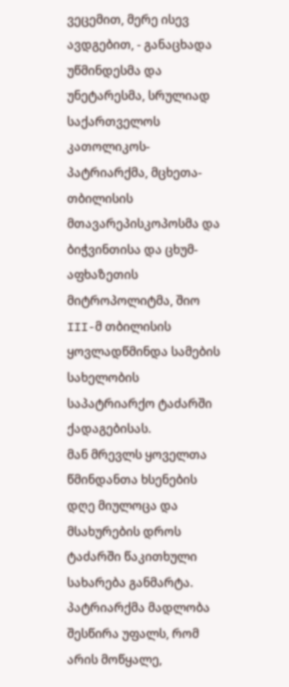ვეცემით, მერე ისევ ავდგებით, - განაცხადა უწმინდესმა და უნეტარესმა, სრულიად საქართველოს კათოლიკოს-პატრიარქმა, მცხეთა-თბილისის მთავარეპისკოპოსმა და ბიჭვინთისა და ცხუმ-აფხაზეთის მიტროპოლიტმა, შიო III-მ თბილისის ყოვლადწმინდა სამების სახელობის საპატრიარქო ტაძარში ქადაგებისას.
მან მრევლს ყოველთა წმინდანთა ხსენების დღე მიულოცა და მსახურების დროს ტაძარში წაკითხული სახარება განმარტა. პატრიარქმა მადლობა შესწირა უფალს, რომ არის მოწყალე,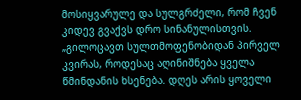მოსიყვარულე და სულგრძელი, რომ ჩვენ კიდევ გვაქვს დრო სინანულისთვის.
„გილოცავთ სულთმოფენობიდან პირველ კვირას, როდესაც აღინიშნება ყველა წმინდანის ხსენება. დღეს არის ყოველი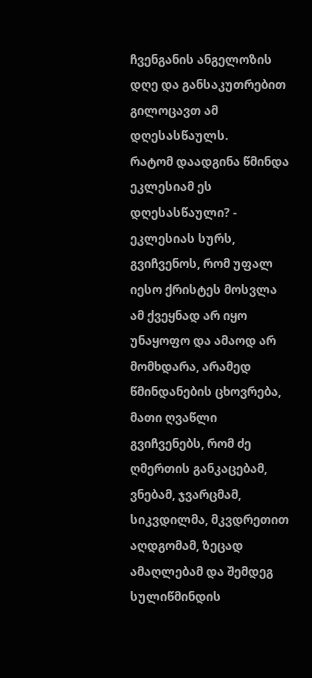ჩვენგანის ანგელოზის დღე და განსაკუთრებით გილოცავთ ამ დღესასწაულს.
რატომ დაადგინა წმინდა ეკლესიამ ეს დღესასწაული? - ეკლესიას სურს, გვიჩვენოს, რომ უფალ იესო ქრისტეს მოსვლა ამ ქვეყნად არ იყო უნაყოფო და ამაოდ არ მომხდარა, არამედ წმინდანების ცხოვრება, მათი ღვაწლი გვიჩვენებს, რომ ძე ღმერთის განკაცებამ, ვნებამ, ჯვარცმამ, სიკვდილმა, მკვდრეთით აღდგომამ, ზეცად ამაღლებამ და შემდეგ სულიწმინდის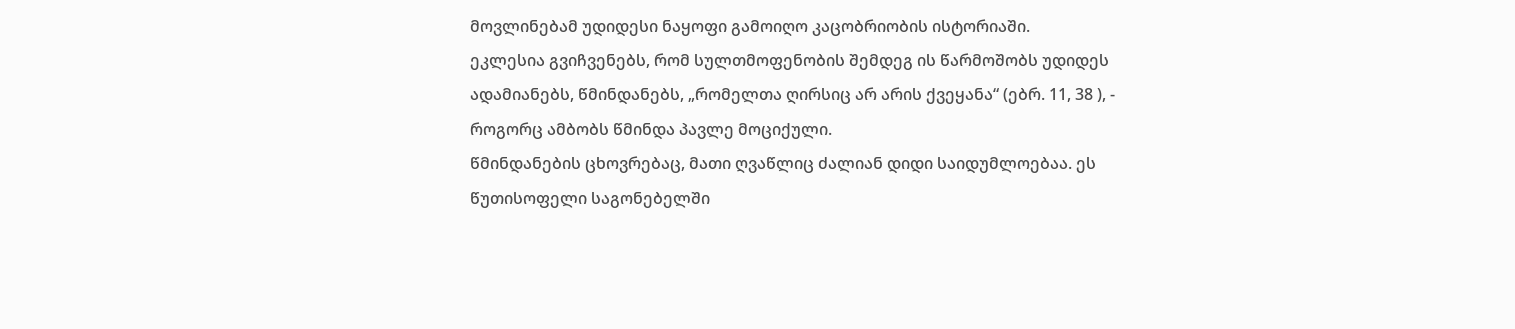მოვლინებამ უდიდესი ნაყოფი გამოიღო კაცობრიობის ისტორიაში.
ეკლესია გვიჩვენებს, რომ სულთმოფენობის შემდეგ ის წარმოშობს უდიდეს ადამიანებს, წმინდანებს, „რომელთა ღირსიც არ არის ქვეყანა“ (ებრ. 11, 38 ), - როგორც ამბობს წმინდა პავლე მოციქული.
წმინდანების ცხოვრებაც, მათი ღვაწლიც ძალიან დიდი საიდუმლოებაა. ეს წუთისოფელი საგონებელში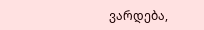ვარდება,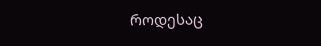როდესაც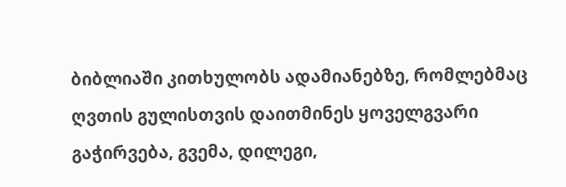ბიბლიაში კითხულობს ადამიანებზე, რომლებმაც ღვთის გულისთვის დაითმინეს ყოველგვარი გაჭირვება, გვემა, დილეგი,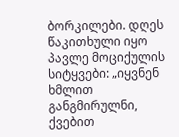ბორკილები. დღეს წაკითხული იყო პავლე მოციქულის სიტყვები: „იყვნენ ხმლით განგმირულნი, ქვებით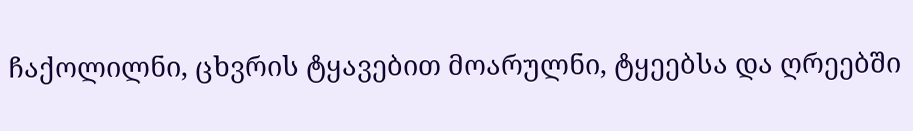ჩაქოლილნი, ცხვრის ტყავებით მოარულნი, ტყეებსა და ღრეებში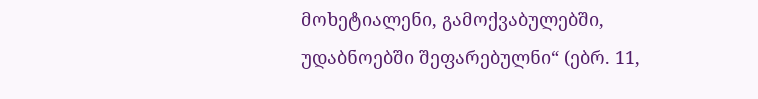მოხეტიალენი, გამოქვაბულებში, უდაბნოებში შეფარებულნი“ (ებრ. 11,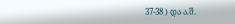37-38 ) და ა.შ.